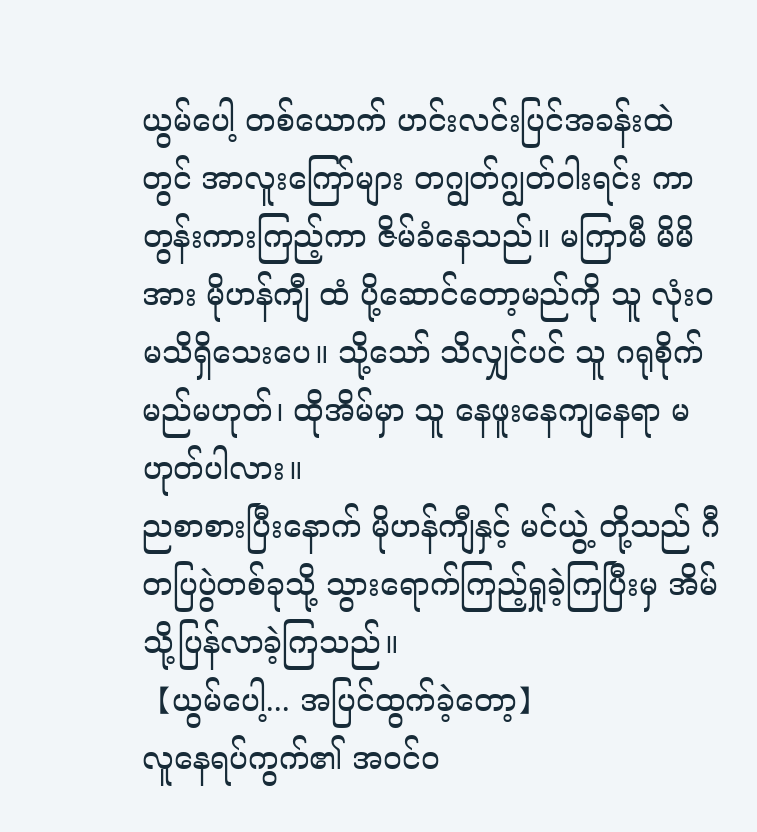ယွမ်ပေါ့ တစ်ယောက် ဟင်းလင်းပြင်အခန်းထဲတွင် အာလူးကြော်များ တဂျွတ်ဂျွတ်ဝါးရင်း ကာတွန်းကားကြည့်ကာ ဇိမ်ခံနေသည်။ မကြာမီ မိမိအား မိုဟန်ကျီ ထံ ပို့ဆောင်တော့မည်ကို သူ လုံးဝမသိရှိသေးပေ။ သို့သော် သိလျှင်ပင် သူ ဂရုစိုက်မည်မဟုတ်၊ ထိုအိမ်မှာ သူ နေဖူးနေကျနေရာ မဟုတ်ပါလား။
ညစာစားပြီးနောက် မိုဟန်ကျီနှင့် မင်ယွဲ့ တို့သည် ဂီတပြပွဲတစ်ခုသို့ သွားရောက်ကြည့်ရှုခဲ့ကြပြီးမှ အိမ်သို့ပြန်လာခဲ့ကြသည်။
【ယွမ်ပေါ့... အပြင်ထွက်ခဲ့တော့】
လူနေရပ်ကွက်၏ အဝင်ဝ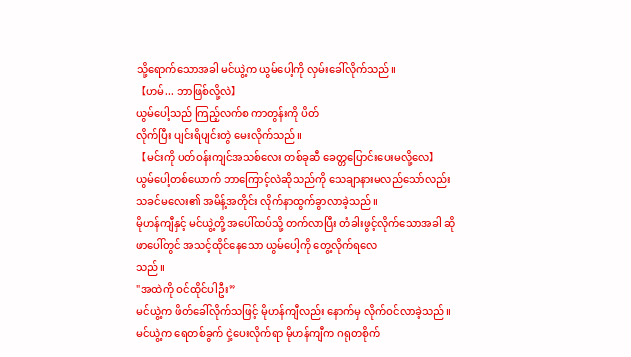သို့ရောက်သောအခါ မင်ယွဲ့က ယွမ်ပေါ့ကို လှမ်းခေါ်လိုက်သည်။
【ဟမ်... ဘာဖြစ်လို့လဲ】
ယွမ်ပေါ့သည် ကြည့်လက်စ ကာတွန်းကို ပိတ်
လိုက်ပြီး ပျင်းရိပျင်းတွဲ မေးလိုက်သည်။
【မင်းကို ပတ်ဝန်းကျင်အသစ်လေး တစ်ခုဆီ ခေတ္တပြောင်းပေးမလို့လေ】
ယွမ်ပေါ့တစ်ယောက် ဘာကြောင့်လဲဆိုသည်ကို သေချာနားမလည်သော်လည်း သခင်မလေး၏ အမိန့်အတိုင်း လိုက်နာထွက်ခွာလာခဲ့သည်။
မိုဟန်ကျီနှင့် မင်ယွဲ့တို့ အပေါ်ထပ်သို့ တက်လာပြီး တံခါးဖွင့်လိုက်သောအခါ ဆိုဖာပေါ်တွင် အသင့်ထိုင်နေသော ယွမ်ပေါ့ကို တွေ့လိုက်ရလေ
သည်။
"အထဲကို ဝင်ထိုင်ပါဦး”
မင်ယွဲ့က ဖိတ်ခေါ်လိုက်သဖြင့် မိုဟန်ကျီလည်း နောက်မှ လိုက်ဝင်လာခဲ့သည်။ မင်ယွဲ့က ရေတစ်ခွက် ငှဲ့ပေးလိုက်ရာ မိုဟန်ကျီက ဂရုတစိုက်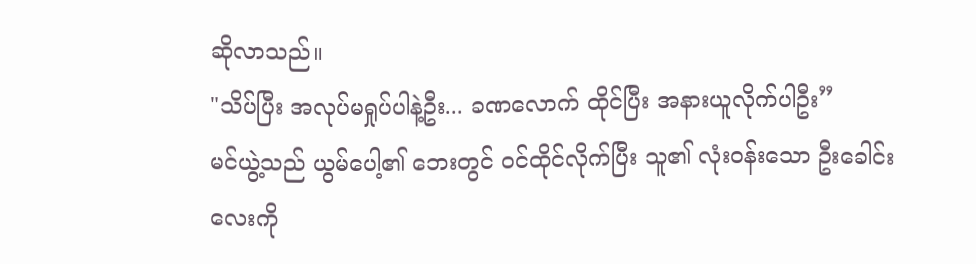ဆိုလာသည်။
"သိပ်ပြီး အလုပ်မရှုပ်ပါနဲ့ဦး... ခဏလောက် ထိုင်ပြီး အနားယူလိုက်ပါဦး”
မင်ယွဲ့သည် ယွမ်ပေါ့၏ ဘေးတွင် ဝင်ထိုင်လိုက်ပြီး သူ၏ လုံးဝန်းသော ဦးခေါင်းလေးကို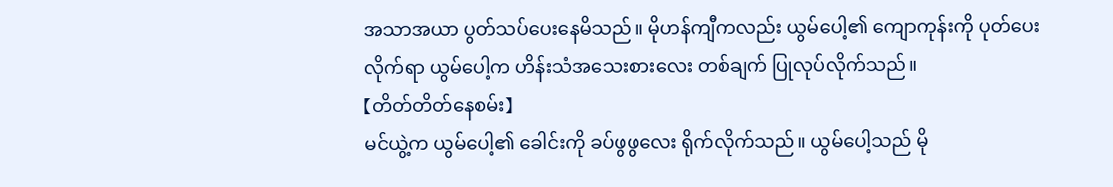အသာအယာ ပွတ်သပ်ပေးနေမိသည်။ မိုဟန်ကျီကလည်း ယွမ်ပေါ့၏ ကျောကုန်းကို ပုတ်ပေးလိုက်ရာ ယွမ်ပေါ့က ဟိန်းသံအသေးစားလေး တစ်ချက် ပြုလုပ်လိုက်သည်။
【တိတ်တိတ်နေစမ်း】
မင်ယွဲ့က ယွမ်ပေါ့၏ ခေါင်းကို ခပ်ဖွဖွလေး ရိုက်လိုက်သည်။ ယွမ်ပေါ့သည် မို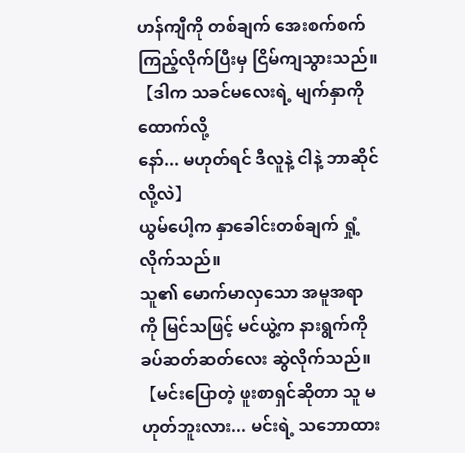ဟန်ကျီကို တစ်ချက် အေးစက်စက် ကြည့်လိုက်ပြီးမှ ငြိမ်ကျသွားသည်။
【ဒါက သခင်မလေးရဲ့ မျက်နှာကို ထောက်လို့
နော်... မဟုတ်ရင် ဒီလူနဲ့ ငါနဲ့ ဘာဆိုင်လို့လဲ】
ယွမ်ပေါ့က နှာခေါင်းတစ်ချက် ရှုံ့လိုက်သည်။
သူ၏ မောက်မာလှသော အမူအရာကို မြင်သဖြင့် မင်ယွဲ့က နားရွက်ကို ခပ်ဆတ်ဆတ်လေး ဆွဲလိုက်သည်။
【မင်းပြောတဲ့ ဖူးစာရှင်ဆိုတာ သူ မဟုတ်ဘူးလား... မင်းရဲ့ သဘောထား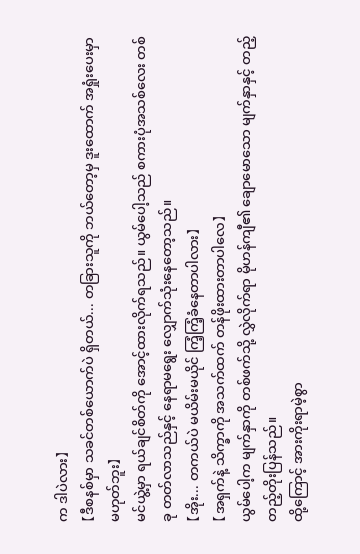က ဒါပဲလား】
【ဒီစနစ်မှာ သခင်တစ်ယောက်ပဲ ရှိတယ်... တခြားသူကို ဘယ်တော့မှ ဒူးထောက် အရှုံးပေးမှာ မဟုတ်ဘူး】
မင်ယွဲ့မှာ ရယ်ချင်စိတ်ကို အောင့်ထားလိုက်ရသည်။ ယွမ်ပေါ့သည် စကားပုံအသစ်လေး တစ်ခု တတ်လာသည်နှင့် နေရာမရွေး လျှောက်သုံးနေတော့သည်။
【အိုး... တကယ်ပဲ မယိမ်းမယိုင် ကြံ့ကြံ့ခံနေတာပါလား】
【အရှက်နဲ့ သိက္ခာကို အသက်ထက် တန်ဖိုးထားတာပါလေ】
ယွမ်ပေါ့က မျက်နှာကို တစ်ဖက်သို့ လွှဲလိုက်ရာ မိုဟန်ကျီ၏ ချောမောသော မျက်နှာနှင့် တည့်
တည့်တိုးပြန်သည်။
ထို့ကြောင့် အားကိုးရာမဲ့စွာ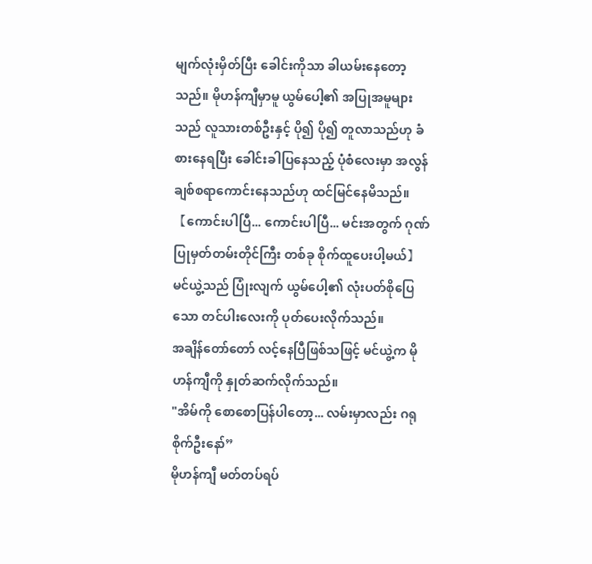မျက်လုံးမှိတ်ပြီး ခေါင်းကိုသာ ခါယမ်းနေတော့သည်။ မိုဟန်ကျီမှာမူ ယွမ်ပေါ့၏ အပြုအမူများသည် လူသားတစ်ဦးနှင့် ပို၍ ပို၍ တူလာသည်ဟု ခံစားနေရပြီး ခေါင်းခါပြနေသည့် ပုံစံလေးမှာ အလွန် ချစ်စရာကောင်းနေသည်ဟု ထင်မြင်နေမိသည်။
【ကောင်းပါပြီ... ကောင်းပါပြီ... မင်းအတွက် ဂုဏ်ပြုမှတ်တမ်းတိုင်ကြီး တစ်ခု စိုက်ထူပေးပါ့မယ်】
မင်ယွဲ့သည် ပြုံးလျက် ယွမ်ပေါ့၏ လုံးပတ်စိုပြေသော တင်ပါးလေးကို ပုတ်ပေးလိုက်သည်။
အချိန်တော်တော် လင့်နေပြီဖြစ်သဖြင့် မင်ယွဲ့က မိုဟန်ကျီကို နှုတ်ဆက်လိုက်သည်။
"အိမ်ကို စောစောပြန်ပါတော့... လမ်းမှာလည်း ဂရုစိုက်ဦးနော်”
မိုဟန်ကျီ မတ်တပ်ရပ်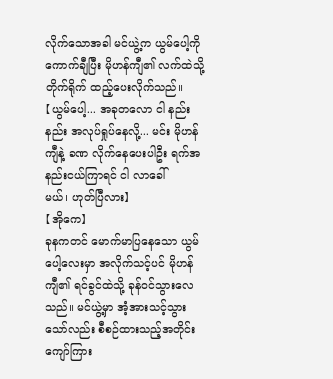လိုက်သောအခါ မင်ယွဲ့က ယွမ်ပေါ့ကို ကောက်ချီပြီး မိုဟန်ကျီ၏ လက်ထဲသို့ တိုက်ရိုက် ထည့်ပေးလိုက်သည်။
【ယွမ်ပေါ့... အခုတလော ငါ နည်းနည်း အလုပ်ရှုပ်နေလို့... မင်း မိုဟန်ကျီနဲ့ ခဏ လိုက်နေပေးပါဦး ရက်အနည်းငယ်ကြာရင် ငါ လာခေါ်
မယ်၊ ဟုတ်ပြီလား】
【အိုကေ】
ခုနကတင် မောက်မာပြနေသော ယွမ်ပေါ့လေးမှာ အလိုက်သင့်ပင် မိုဟန်ကျီ၏ ရင်ခွင်ထဲသို့ ခုန်ဝင်သွားလေသည်။ မင်ယွဲ့မှာ အံ့အားသင့်သွားသော်လည်း စီစဉ်ထားသည့်အတိုင်း ကျော်ကြား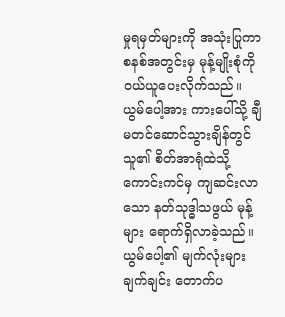မှုရမှတ်များကို အသုံးပြုကာ စနစ်အတွင်းမှ မုန့်မျိုးစုံကို ဝယ်ယူပေးလိုက်သည်။
ယွမ်ပေါ့အား ကားပေါ်သို့ ချီမတင်ဆောင်သွားချိန်တွင် သူ၏ စိတ်အာရုံထဲသို့ ကောင်းကင်မှ ကျဆင်းလာသော နတ်သုဒ္ဓါသဖွယ် မုန့်များ ရောက်ရှိလာခဲ့သည်။ ယွမ်ပေါ့၏ မျက်လုံးများ ချက်ချင်း တောက်ပ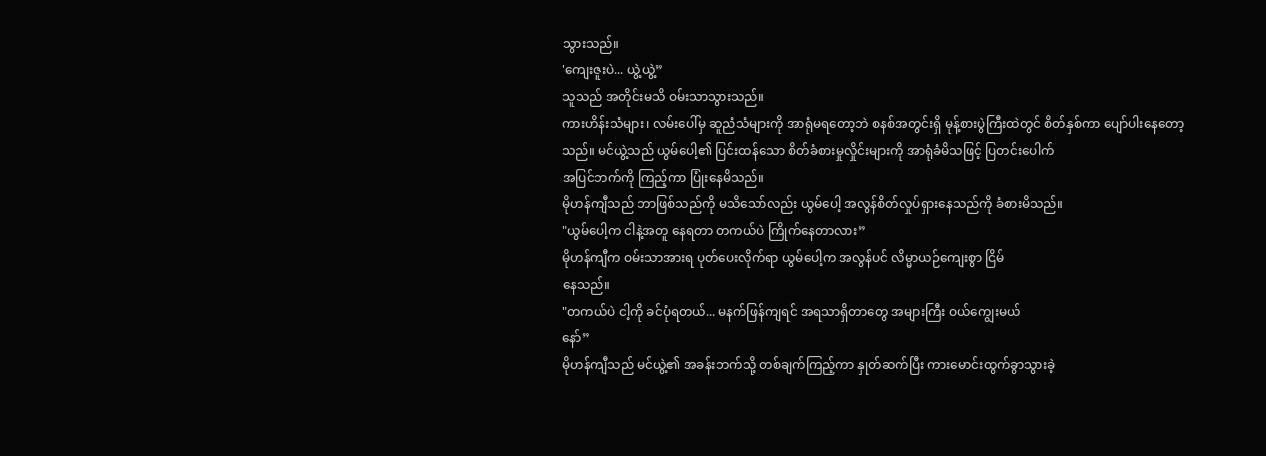သွားသည်။
'ကျေးဇူးပဲ... ယွဲ့ယွဲ့”
သူသည် အတိုင်းမသိ ဝမ်းသာသွားသည်။
ကားဟိန်းသံများ၊ လမ်းပေါ်မှ ဆူညံသံများကို အာရုံမရတော့ဘဲ စနစ်အတွင်းရှိ မုန့်စားပွဲကြီးထဲတွင် စိတ်နှစ်ကာ ပျော်ပါးနေတော့သည်။ မင်ယွဲ့သည် ယွမ်ပေါ့၏ ပြင်းထန်သော စိတ်ခံစားမှုလှိုင်းများကို အာရုံခံမိသဖြင့် ပြတင်းပေါက်
အပြင်ဘက်ကို ကြည့်ကာ ပြုံးနေမိသည်။
မိုဟန်ကျီသည် ဘာဖြစ်သည်ကို မသိသော်လည်း ယွမ်ပေါ့ အလွန်စိတ်လှုပ်ရှားနေသည်ကို ခံစားမိသည်။
"ယွမ်ပေါ့က ငါနဲ့အတူ နေရတာ တကယ်ပဲ ကြိုက်နေတာလား”
မိုဟန်ကျီက ဝမ်းသာအားရ ပုတ်ပေးလိုက်ရာ ယွမ်ပေါ့က အလွန်ပင် လိမ္မာယဉ်ကျေးစွာ ငြိမ်
နေသည်။
"တကယ်ပဲ ငါ့ကို ခင်ပုံရတယ်... မနက်ဖြန်ကျရင် အရသာရှိတာတွေ အများကြီး ဝယ်ကျွေးမယ်
နော်”
မိုဟန်ကျီသည် မင်ယွဲ့၏ အခန်းဘက်သို့ တစ်ချက်ကြည့်ကာ နှုတ်ဆက်ပြီး ကားမောင်းထွက်ခွာသွားခဲ့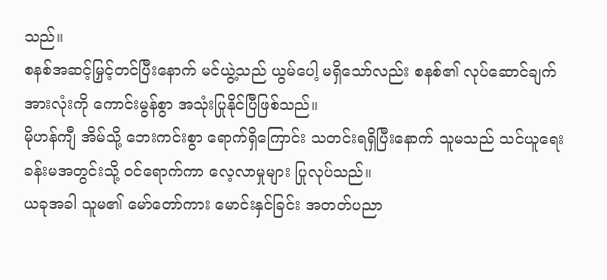သည်။
စနစ်အဆင့်မြှင့်တင်ပြီးနောက် မင်ယွဲ့သည် ယွမ်ပေါ့ မရှိသော်လည်း စနစ်၏ လုပ်ဆောင်ချက်အားလုံးကို ကောင်းမွန်စွာ အသုံးပြုနိုင်ပြီဖြစ်သည်။
မိုဟန်ကျီ အိမ်သို့ ဘေးကင်းစွာ ရောက်ရှိကြောင်း သတင်းရရှိပြီးနောက် သူမသည် သင်ယူရေးခန်းမအတွင်းသို့ ဝင်ရောက်ကာ လေ့လာမှုများ ပြုလုပ်သည်။
ယခုအခါ သူမ၏ မော်တော်ကား မောင်းနှင်ခြင်း အတတ်ပညာ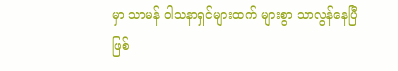မှာ သာမန် ဝါသနာရှင်များထက် များစွာ သာလွန်နေပြီဖြစ်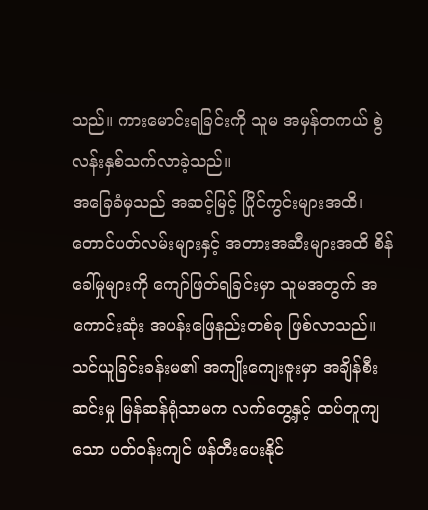သည်။ ကားမောင်းရခြင်းကို သူမ အမှန်တကယ် စွဲလန်းနှစ်သက်လာခဲ့သည်။
အခြေခံမှသည် အဆင့်မြင့် ပြိုင်ကွင်းများအထိ၊ တောင်ပတ်လမ်းများနှင့် အတားအဆီးများအထိ စိန်ခေါ်မှုများကို ကျော်ဖြတ်ရခြင်းမှာ သူမအတွက် အကောင်းဆုံး အပန်းဖြေနည်းတစ်ခု ဖြစ်လာသည်။
သင်ယူခြင်းခန်းမ၏ အကျိုးကျေးဇူးမှာ အချိန်စီးဆင်းမှု မြန်ဆန်ရုံသာမက လက်တွေ့နှင့် ထပ်တူကျသော ပတ်ဝန်းကျင် ဖန်တီးပေးနိုင်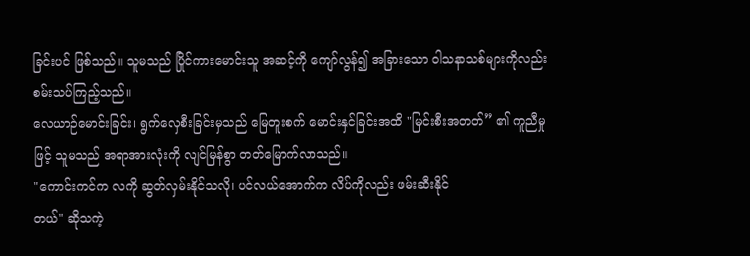ခြင်းပင် ဖြစ်သည်။ သူမသည် ပြိုင်ကားမောင်းသူ အဆင့်ကို ကျော်လွန်၍ အခြားသော ဝါသနာသစ်များကိုလည်း စမ်းသပ်ကြည့်သည်။
လေယာဉ်မောင်းခြင်း၊ ရွက်လှေစီးခြင်းမှသည် မြေတူးစက် မောင်းနှင်ခြင်းအထိ "မြင်းစီးအတတ်” ၏ ကူညီမှုဖြင့် သူမသည် အရာအားလုံးကို လျင်မြန်စွာ တတ်မြောက်လာသည်။
"ကောင်းကင်က လကို ဆွတ်လှမ်းနိုင်သလို၊ ပင်လယ်အောက်က လိပ်ကိုလည်း ဖမ်းဆီးနိုင်
တယ်" ဆိုသကဲ့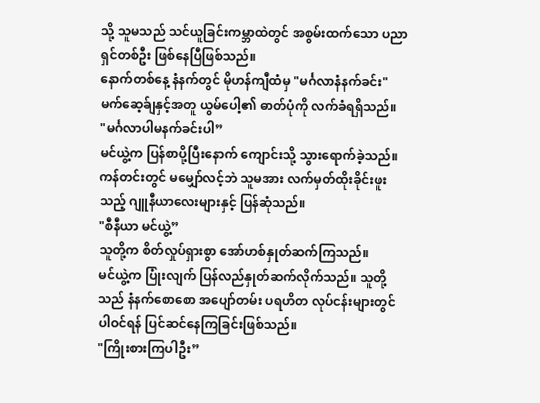သို့ သူမသည် သင်ယူခြင်းကမ္ဘာထဲတွင် အစွမ်းထက်သော ပညာရှင်တစ်ဦး ဖြစ်နေပြီဖြစ်သည်။
နောက်တစ်နေ့ နံနက်တွင် မိုဟန်ကျီထံမှ "မင်္ဂလာနံနက်ခင်း" မက်ဆေ့ခ်ျနှင့်အတူ ယွမ်ပေါ့၏ ဓာတ်ပုံကို လက်ခံရရှိသည်။
"မင်္ဂလာပါမနက်ခင်းပါ”
မင်ယွဲ့က ပြန်စာပို့ပြီးနောက် ကျောင်းသို့ သွားရောက်ခဲ့သည်။ ကန်တင်းတွင် မမျှော်လင့်ဘဲ သူမအား လက်မှတ်ထိုးခိုင်းဖူးသည့် ဂျူနီယာလေးများနှင့် ပြန်ဆုံသည်။
"စီနီယာ မင်ယွဲ့”
သူတို့က စိတ်လှုပ်ရှားစွာ အော်ဟစ်နှုတ်ဆက်ကြသည်။
မင်ယွဲ့က ပြုံးလျက် ပြန်လည်နှုတ်ဆက်လိုက်သည်။ သူတို့သည် နံနက်စောစော အပျော်တမ်း ပရဟိတ လုပ်ငန်းများတွင် ပါဝင်ရန် ပြင်ဆင်နေကြခြင်းဖြစ်သည်။
"ကြိုးစားကြပါဦး”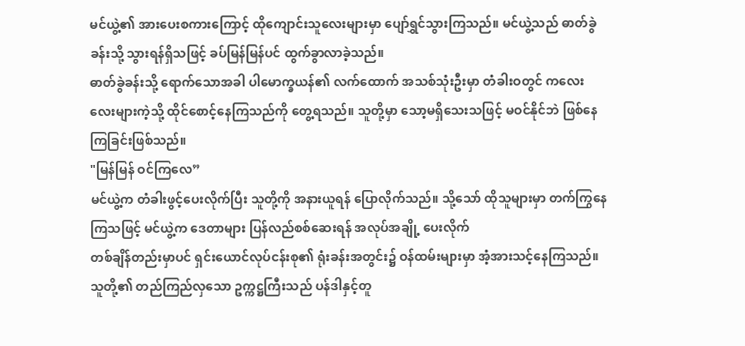မင်ယွဲ့၏ အားပေးစကားကြောင့် ထိုကျောင်းသူလေးများမှာ ပျော်ရွှင်သွားကြသည်။ မင်ယွဲ့သည် ဓာတ်ခွဲခန်းသို့ သွားရန်ရှိသဖြင့် ခပ်မြန်မြန်ပင် ထွက်ခွာလာခဲ့သည်။
ဓာတ်ခွဲခန်းသို့ ရောက်သောအခါ ပါမောက္ခယန်၏ လက်ထောက် အသစ်သုံးဦးမှာ တံခါးဝတွင် ကလေးလေးများကဲ့သို့ ထိုင်စောင့်နေကြသည်ကို တွေ့ရသည်။ သူတို့မှာ သော့မရှိသေးသဖြင့် မဝင်နိုင်ဘဲ ဖြစ်နေကြခြင်းဖြစ်သည်။
"မြန်မြန် ဝင်ကြလေ”
မင်ယွဲ့က တံခါးဖွင့်ပေးလိုက်ပြီး သူတို့ကို အနားယူရန် ပြောလိုက်သည်။ သို့သော် ထိုသူများမှာ တက်ကြွနေကြသဖြင့် မင်ယွဲ့က ဒေတာများ ပြန်လည်စစ်ဆေးရန် အလုပ်အချို့ ပေးလိုက်
တစ်ချိန်တည်းမှာပင် ရှင်းယောင်လုပ်ငန်းစု၏ ရုံးခန်းအတွင်း၌ ဝန်ထမ်းများမှာ အံ့အားသင့်နေကြသည်။ သူတို့၏ တည်ကြည်လှသော ဥက္ကဋ္ဌကြီးသည် ပန်ဒါနှင့်တူ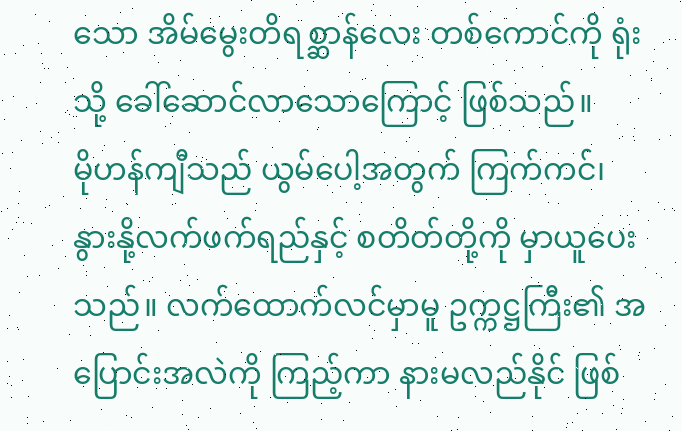သော အိမ်မွေးတိရစ္ဆာန်လေး တစ်ကောင်ကို ရုံးသို့ ခေါ်ဆောင်လာသောကြောင့် ဖြစ်သည်။
မိုဟန်ကျီသည် ယွမ်ပေါ့အတွက် ကြက်ကင်၊ နွားနို့လက်ဖက်ရည်နှင့် စတိတ်တို့ကို မှာယူပေးသည်။ လက်ထောက်လင်မှာမူ ဥက္ကဋ္ဌကြီး၏ အပြောင်းအလဲကို ကြည့်ကာ နားမလည်နိုင် ဖြစ်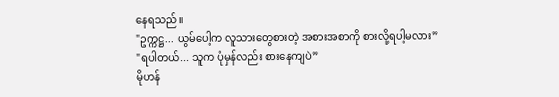နေရသည်။
"ဥက္ကဋ္ဌ... ယွမ်ပေါ့က လူသားတွေစားတဲ့ အစားအစာကို စားလို့ရပါ့မလား”
"ရပါတယ်... သူက ပုံမှန်လည်း စားနေကျပဲ”
မိုဟန်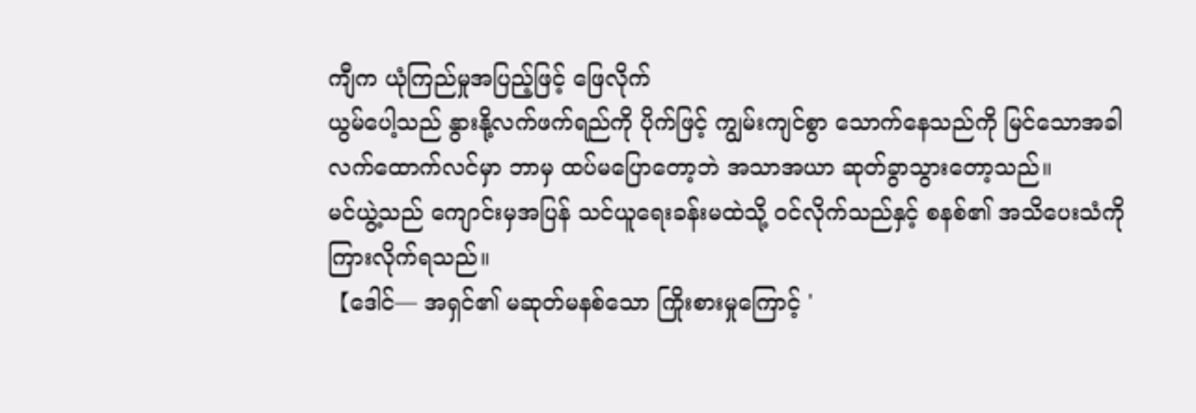ကျီက ယုံကြည်မှုအပြည့်ဖြင့် ဖြေလိုက်
ယွမ်ပေါ့သည် နွားနို့လက်ဖက်ရည်ကို ပိုက်ဖြင့် ကျွမ်းကျင်စွာ သောက်နေသည်ကို မြင်သောအခါ လက်ထောက်လင်မှာ ဘာမှ ထပ်မပြောတော့ဘဲ အသာအယာ ဆုတ်ခွာသွားတော့သည်။
မင်ယွဲ့သည် ကျောင်းမှအပြန် သင်ယူရေးခန်းမထဲသို့ ဝင်လိုက်သည်နှင့် စနစ်၏ အသိပေးသံကို ကြားလိုက်ရသည်။
【ဒေါင်— အရှင်၏ မဆုတ်မနစ်သော ကြိုးစားမှုကြောင့် '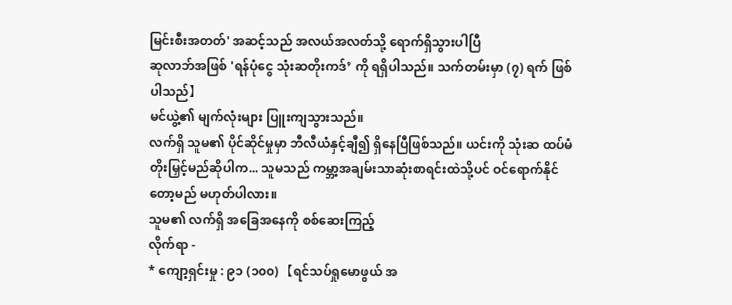မြင်းစီးအတတ်' အဆင့်သည် အလယ်အလတ်သို့ ရောက်ရှိသွားပါပြီ
ဆုလာဘ်အဖြစ် 'ရန်ပုံငွေ သုံးဆတိုးကဒ်’ ကို ရရှိပါသည်။ သက်တမ်းမှာ (၇) ရက် ဖြစ်ပါသည်】
မင်ယွဲ့၏ မျက်လုံးများ ပြူးကျသွားသည်။
လက်ရှိ သူမ၏ ပိုင်ဆိုင်မှုမှာ ဘီလီယံနှင့်ချီ၍ ရှိနေပြီဖြစ်သည်။ ယင်းကို သုံးဆ ထပ်မံတိုးမြှင့်မည်ဆိုပါက... သူမသည် ကမ္ဘာ့အချမ်းသာဆုံးစာရင်းထဲသို့ပင် ဝင်ရောက်နိုင်တော့မည် မဟုတ်ပါလား။
သူမ၏ လက်ရှိ အခြေအနေကို စစ်ဆေးကြည့်
လိုက်ရာ -
* ကျော့ရှင်းမှု : ၉၁ (၁၀၀) 【ရင်သပ်ရှုမောဖွယ် အ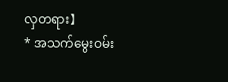လှတရား】
* အသက်မွေးဝမ်း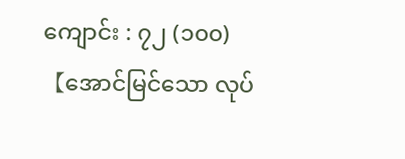ကျောင်း : ၇၂ (၁၀၀) 【အောင်မြင်သော လုပ်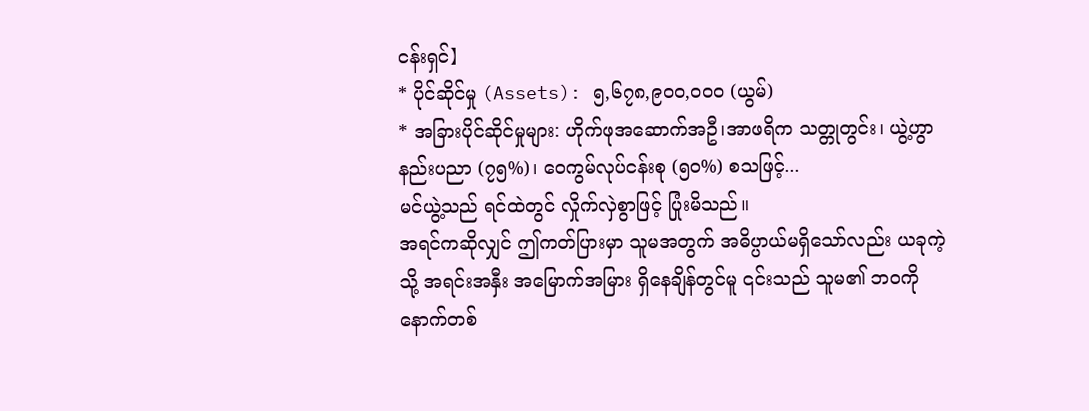ငန်းရှင်】
* ပိုင်ဆိုင်မှု (Assets): ၅,၆၇၈,၉၀၀,၀၀၀ (ယွမ်)
* အခြားပိုင်ဆိုင်မှုများ: ဟိုက်ဖုအဆောက်အဦ၊အာဖရိက သတ္တုတွင်း၊ ယွဲ့ဟွာနည်းပညာ (၇၅%)၊ ဝေကွမ်လုပ်ငန်းစု (၅၀%) စသဖြင့်...
မင်ယွဲ့သည် ရင်ထဲတွင် လှိုက်လှဲစွာဖြင့် ပြုံးမိသည်။
အရင်ကဆိုလျှင် ဤကတ်ပြားမှာ သူမအတွက် အဓိပ္ပာယ်မရှိသော်လည်း ယခုကဲ့သို့ အရင်းအနှီး အမြောက်အမြား ရှိနေချိန်တွင်မူ ၎င်းသည် သူမ၏ ဘဝကို နောက်တစ်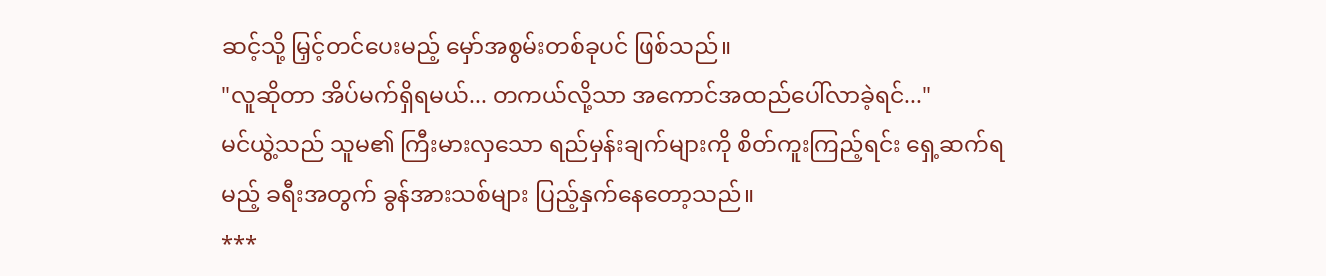ဆင့်သို့ မြှင့်တင်ပေးမည့် မှော်အစွမ်းတစ်ခုပင် ဖြစ်သည်။
"လူဆိုတာ အိပ်မက်ရှိရမယ်... တကယ်လို့သာ အကောင်အထည်ပေါ်လာခဲ့ရင်..."
မင်ယွဲ့သည် သူမ၏ ကြီးမားလှသော ရည်မှန်းချက်များကို စိတ်ကူးကြည့်ရင်း ရှေ့ဆက်ရမည့် ခရီးအတွက် ခွန်အားသစ်များ ပြည့်နှက်နေတော့သည်။
***